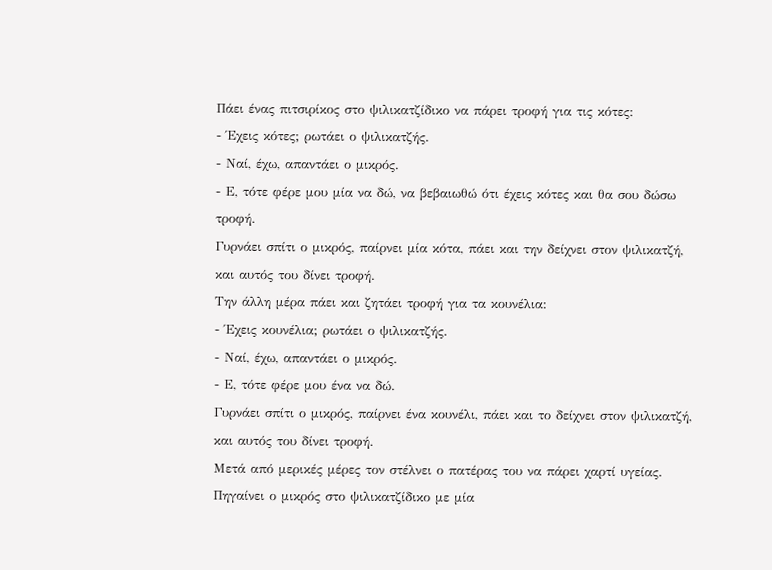Πάει ένας πιτσιρίκος στο ψιλικατζίδικο να πάρει τροφή για τις κότες:
- Έχεις κότες; ρωτάει ο ψιλικατζής.
- Ναί, έχω, απαντάει ο μικρός.
- Ε, τότε φέρε μου μία να δώ, να βεβαιωθώ ότι έχεις κότες και θα σου δώσω τροφή.
Γυρνάει σπίτι ο μικρός, παίρνει μία κότα, πάει και την δείχνει στον ψιλικατζή, και αυτός του δίνει τροφή.
Την άλλη μέρα πάει και ζητάει τροφή για τα κουνέλια:
- Έχεις κουνέλια; ρωτάει ο ψιλικατζής.
- Ναί, έχω, απαντάει ο μικρός.
- Ε, τότε φέρε μου ένα να δώ.
Γυρνάει σπίτι ο μικρός, παίρνει ένα κουνέλι, πάει και το δείχνει στον ψιλικατζή, και αυτός του δίνει τροφή.
Μετά από μερικές μέρες τον στέλνει ο πατέρας του να πάρει χαρτί υγείας.
Πηγαίνει ο μικρός στο ψιλικατζίδικο με μία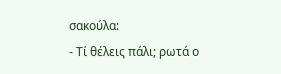σακούλα:
- Τί θέλεις πάλι; ρωτά ο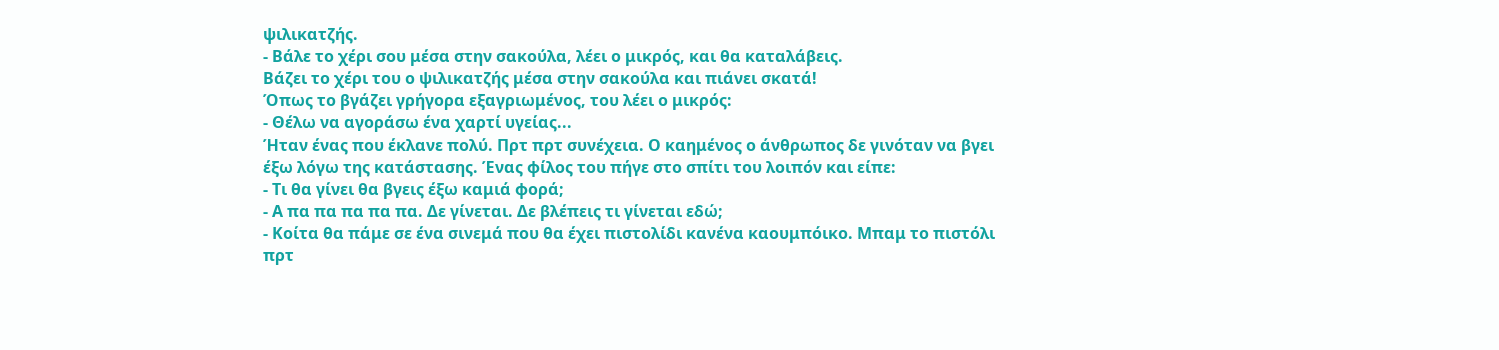ψιλικατζής.
- Βάλε το χέρι σου μέσα στην σακούλα, λέει ο μικρός, και θα καταλάβεις.
Βάζει το χέρι του ο ψιλικατζής μέσα στην σακούλα και πιάνει σκατά!
Όπως το βγάζει γρήγορα εξαγριωμένος, του λέει ο μικρός:
- Θέλω να αγοράσω ένα χαρτί υγείας...
Ήταν ένας που έκλανε πολύ. Πρτ πρτ συνέχεια. Ο καημένος ο άνθρωπος δε γινόταν να βγει έξω λόγω της κατάστασης. Ένας φίλος του πήγε στο σπίτι του λοιπόν και είπε:
- Τι θα γίνει θα βγεις έξω καμιά φορά;
- Α πα πα πα πα πα. Δε γίνεται. Δε βλέπεις τι γίνεται εδώ;
- Κοίτα θα πάμε σε ένα σινεμά που θα έχει πιστολίδι κανένα καουμπόικο. Μπαμ το πιστόλι πρτ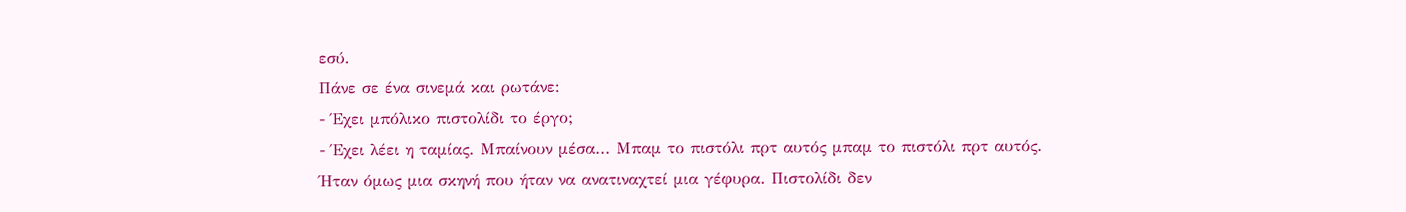εσύ.
Πάνε σε ένα σινεμά και ρωτάνε:
- Έχει μπόλικο πιστολίδι το έργο;
- Έχει λέει η ταμίας. Μπαίνουν μέσα... Μπαμ το πιστόλι πρτ αυτός μπαμ το πιστόλι πρτ αυτός.
Ήταν όμως μια σκηνή που ήταν να ανατιναχτεί μια γέφυρα. Πιστολίδι δεν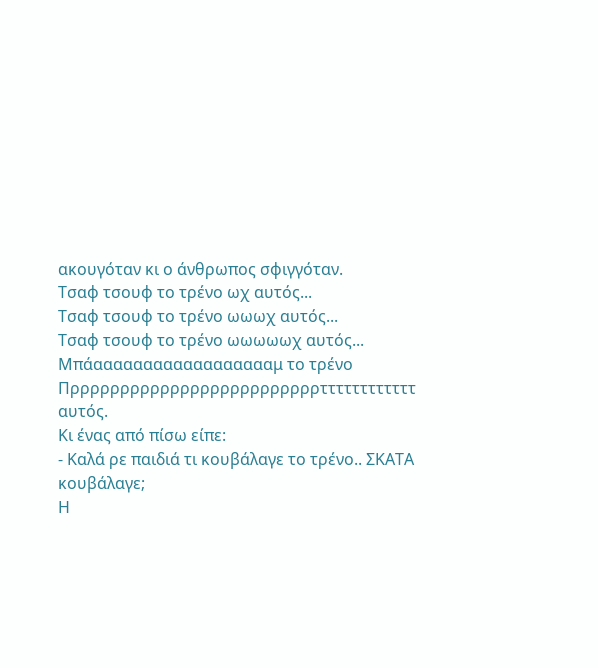ακουγόταν κι ο άνθρωπος σφιγγόταν.
Τσαφ τσουφ το τρένο ωχ αυτός...
Τσαφ τσουφ το τρένο ωωωχ αυτός...
Τσαφ τσουφ το τρένο ωωωωωχ αυτός...
Μπάααααααααααααααααααμ το τρένο
Πρρρρρρρρρρρρρρρρρρρρρρρρρττττττττττττ αυτός.
Κι ένας από πίσω είπε:
- Καλά ρε παιδιά τι κουβάλαγε το τρένο.. ΣΚΑΤΑ κουβάλαγε;
Η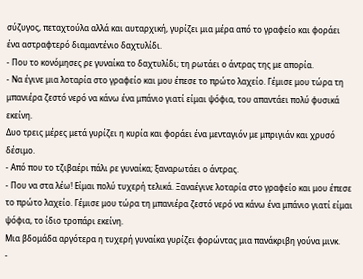σύζυγος, πεταχτούλα αλλά και αυταρχική, γυρίζει μια μέρα από το γραφείο και φοράει ένα αστραφτερό διαμαντένιο δαχτυλίδι.
- Που το κονόμησες ρε γυναίκα το δαχτυλίδι; τη ρωτάει ο άντρας της με απορία.
- Να έγινε μια λοταρία στο γραφείο και μου έπεσε το πρώτο λαχείο. Γέμισε μου τώρα τη μπανιέρα ζεστό νερό να κάνω ένα μπάνιο γιατί είμαι ψόφια, του απαντάει πολύ φυσικά εκείνη.
Δυο τρεις μέρες μετά γυρίζει η κυρία και φοράει ένα μενταγιόν με μπριγιάν και χρυσό δέσιμο.
- Από που το τζιβαέρι πάλι ρε γυναίκα; ξαναρωτάει ο άντρας.
- Που να στα λέω! Είμαι πολύ τυχερή τελικά. Ξαναέγινε λοταρία στο γραφείο και μου έπεσε το πρώτο λαχείο. Γέμισε μου τώρα τη μπανιέρα ζεστό νερό να κάνω ένα μπάνιο γιατί είμαι ψόφια, το ίδιο τροπάρι εκείνη.
Μια βδομάδα αργότερα η τυχερή γυναίκα γυρίζει φορώντας μια πανάκριβη γούνα μινκ.
-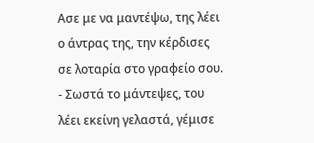Ασε με να μαντέψω, της λέει ο άντρας της, την κέρδισες σε λοταρία στο γραφείο σου.
- Σωστά το μάντεψες, του λέει εκείνη γελαστά, γέμισε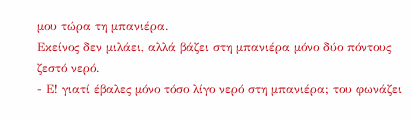μου τώρα τη μπανιέρα.
Εκείνος δεν μιλάει, αλλά βάζει στη μπανιέρα μόνο δύο πόντους ζεστό νερό.
- Ε! γιατί έβαλες μόνο τόσο λίγο νερό στη μπανιέρα; του φωνάζει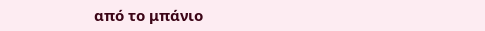από το μπάνιο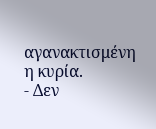αγανακτισμένη η κυρία.
- Δεν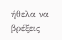ήθελα να βρέξεις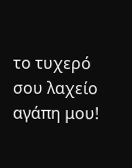το τυχερό σου λαχείο αγάπη μου!